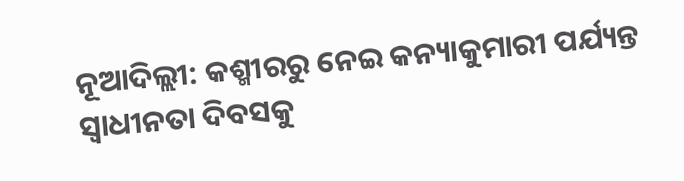ନୂଆଦିଲ୍ଲୀ: କଶ୍ମୀରରୁ ନେଇ କନ୍ୟାକୁମାରୀ ପର୍ଯ୍ୟନ୍ତ ସ୍ୱାଧୀନତା ଦିବସକୁ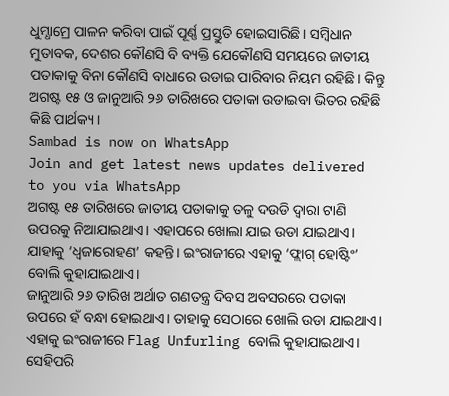ଧୁମ୍ଧାମ୍ରେ ପାଳନ କରିବା ପାଇଁ ପୂର୍ଣ୍ଣ ପ୍ରସ୍ତୁତି ହୋଇସାରିଛି। ସମ୍ବିଧାନ ମୁତାବକ, ଦେଶର କୌଣସି ବି ବ୍ୟକ୍ତି ଯେକୌଣସି ସମୟରେ ଜାତୀୟ ପତାକାକୁ ବିନା କୌଣସି ବାଧାରେ ଉଡାଇ ପାରିବାର ନିୟମ ରହିଛି। କିନ୍ତୁ ଅଗଷ୍ଟ ୧୫ ଓ ଜାନୁଆରି ୨୬ ତାରିଖରେ ପତାକା ଉଡାଇବା ଭିତର ରହିଛି କିଛି ପାର୍ଥକ୍ୟ।
Sambad is now on WhatsApp
Join and get latest news updates delivered to you via WhatsApp
ଅଗଷ୍ଟ ୧୫ ତାରିଖରେ ଜାତୀୟ ପତାକାକୁ ତଳୁ ଦଉଡି ଦ୍ୱାରା ଟାଣି ଉପରକୁ ନିଆଯାଇଥାଏ। ଏହାପରେ ଖୋଲା ଯାଇ ଉଡା ଯାଇଥାଏ। ଯାହାକୁ ‘ଧ୍ୱଜାରୋହଣ’ କହନ୍ତି। ଇଂରାଜୀରେ ଏହାକୁ ‘ଫ୍ଲାଗ୍ ହୋଷ୍ଟିଂ’ ବୋଲି କୁହାଯାଇଥାଏ।
ଜାନୁଆରି ୨୬ ତାରିଖ ଅର୍ଥାତ ଗଣତନ୍ତ୍ର ଦିବସ ଅବସରରେ ପତାକା ଉପରେ ହଁ ବନ୍ଧା ହୋଇଥାଏ। ତାହାକୁ ସେଠାରେ ଖୋଲି ଉଡା ଯାଇଥାଏ। ଏହାକୁ ଇଂରାଜୀରେ Flag Unfurling ବୋଲି କୁହାଯାଇଥାଏ।
ସେହିପରି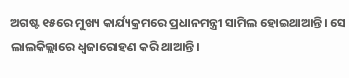ଅଗଷ୍ଟ ୧୫ରେ ମୁଖ୍ୟ କାର୍ଯ୍ୟକ୍ରମରେ ପ୍ରଧାନମନ୍ତ୍ରୀ ସାମିଲ ହୋଇଥାଆନ୍ତି। ସେ ଲାଲକିଲ୍ଲାରେ ଧ୍ୱଜାରୋହଣ କରି ଥାଆନ୍ତି।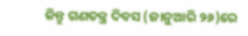କିନ୍ତୁ ଗଣତନ୍ତ୍ର ଦିବସ (ଜାନୁଆରି ୨୬)ରେ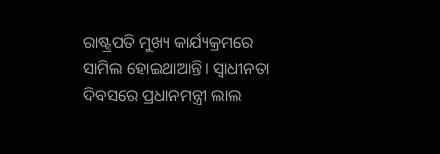ରାଷ୍ଟ୍ରପତି ମୁଖ୍ୟ କାର୍ଯ୍ୟକ୍ରମରେ ସାମିଲ ହୋଇଥାଆନ୍ତି। ସ୍ୱାଧୀନତା ଦିବସରେ ପ୍ରଧାନମନ୍ତ୍ରୀ ଲାଲ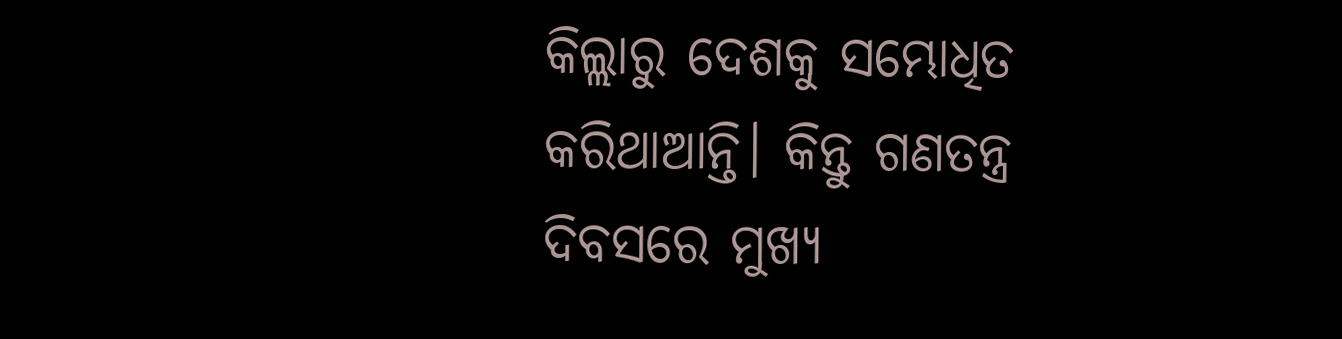କିଲ୍ଲାରୁ ଦେଶକୁ ସମ୍ଭୋଧିତ କରିଥାଆନ୍ତି। କିନ୍ତୁ ଗଣତନ୍ତ୍ର ଦିବସରେ ମୁଖ୍ୟ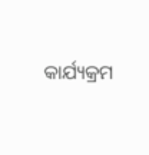କାର୍ଯ୍ୟକ୍ରମ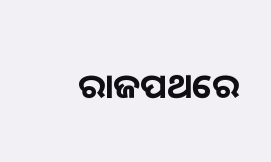ରାଜପଥରେ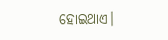ହୋଇଥାଏ।